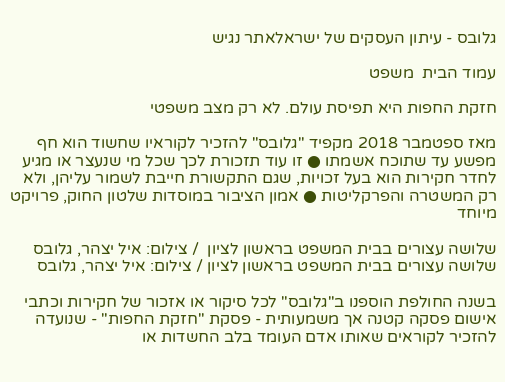גלובס - עיתון העסקים של ישראלאתר נגיש

עמוד הבית  משפט

חזקת החפות היא תפיסת עולם. לא רק מצב משפטי

מאז ספטמבר 2018 מקפיד "גלובס" להזכיר לקוראיו שחשוד הוא חף מפשע עד שתוכח אשמתו ● זו עוד תזכורת לכך שכל מי שנעצר או מגיע לחדר חקירות הוא בעל זכויות, שגם התקשורת חייבת לשמור עליהן, ולא רק המשטרה והפרקליטות ● אמון הציבור במוסדות שלטון החוק, פרויקט מיוחד

שלושה עצורים בבית המשפט בראשון לציון  / צילום: איל יצהר, גלובס
שלושה עצורים בבית המשפט בראשון לציון / צילום: איל יצהר, גלובס

בשנה החולפת הוספנו ב"גלובס" לכל סיקור או אזכור של חקירות וכתבי אישום פסקה קטנה אך משמעותית - פסקת "חזקת החפות" - שנועדה להזכיר לקוראים שאותו אדם העומד בלב החשדות או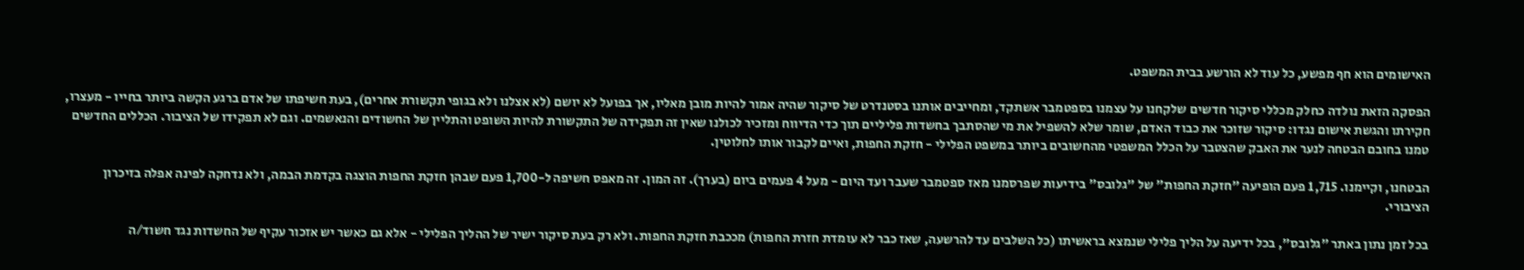האישומים הוא חף מפשע, כל עוד לא הורשע בבית המשפט.

הפסקה הזאת נולדה כחלק מכללי סיקור חדשים שלקחנו על עצמנו בספטמבר אשתקד, ומחייבים אותנו בסטנדרט של סיקור שהיה אמור להיות מובן מאליו, אך בפועל לא יושם (לא אצלנו ולא בגופי תקשורת אחרים), בעת חשיפתו של אדם ברגע הקשה ביותר בחייו - מעצרו, חקירתו והגשת אישום נגדו: סיקור שזוכר את כבוד האדם, שומר שלא להשפיל את מי שהסתבך בחשדות פליליים תוך כדי הדיווח ומזכיר לכולנו שאין זה תפקידה של התקשורת להיות השופט והתליין של החשודים והנאשמים. וגם לא תפקידו של הציבור. הכללים החדשים טמנו בחובם הבטחה לנער את האבק שהצטבר על הכלל המשפטי מהחשובים ביותר במשפט הפלילי - חזקת החפות, ואיים לקבור אותו לחלוטין.

הבטחנו, וקיימנו. 1,715 פעם הופיעה "חזקת החפות" של "גלובס" בידיעות שפרסמנו מאז ספטמבר שעבר ועד היום - מעל 4 פעמים ביום (בערך). זה המון. זה מאפס חשיפה ל-1,700 פעם שבהן חזקת החפות הוצגה בקדמת הבמה, ולא נדחקה לפינה אפלה בזיכרון הציבורי.

בכל זמן נתון באתר "גלובס", בכל ידיעה על הליך פלילי שנמצא בראשיתו (כל השלבים עד להרשעה, שאז כבר לא עומדת חזרת החפות) מככבת חזקת החפות. ולא רק בעת סיקור ישיר של ההליך הפלילי - אלא גם כאשר יש אזכור עקיף של החשדות נגד חשוד/ה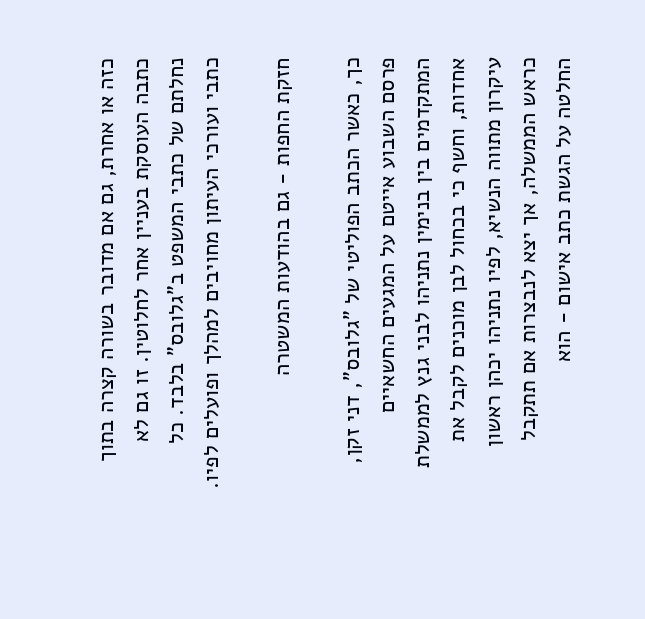כזה או אחרת, גם אם מדובר בשורה קצרה בתוך כתבה העוסקת בעניין אחר לחלוטין. זו גם לא נחלתם של כתבי המשפט ב"גלובס" בלבד. כל כתבי ועורכי העיתון מחויבים למהלך ופועלים לפיו.

חזקת החפות - גם בהודעות המשטרה

כך, כאשר הכתב הפוליטי של "גלובס", דני זקן, פרסם השבוע אייטם על המגעים החשאיים המתקדמים בין בנימין נתניהו לבני גנץ לממשלת אחדות, וחשף כי בכחול לבן מוכנים לקבל את עיקרון מתווה הנשיא, לפיו נתניהו יכהן ראשון כראש הממשלה, אך יצא לנבצרות אם תתקבל החלטה על הגשת כתב אישום - הוא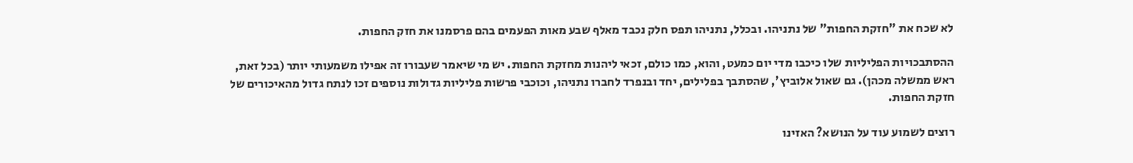לא שכח את "חזקת החפות" של נתניהו. ובכלל, נתניהו תפס חלק נכבד מאלף שבע מאות הפעמים בהם פרסמנו את חזק החפות.

ההסתבכויות הפליליות שלו כיכבו מדי יום כמעט, והוא, כמו כולם, זכאי ליהנות מחזקת החפות. יש מי שיאמר שעבורו זה אפילו משמעותי יותר (בכל זאת, ראש ממשלה מכהן). גם שאול אלוביץ', שהסתבך בפלילים, יחד ובנפרד לחברו נתניהו, וכוכבי פרשות פליליות גדולות נוספים זכו לנתח גדול מהאיכורים של חזקת החפות.

רוצים לשמוע עוד על הנושא? האזינו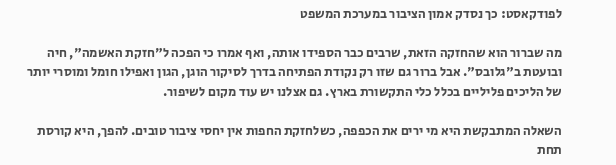לפודקאסט: כך נסדק אמון הציבור במערכת המשפט

מה שברור הוא שהחזקה הזאת, שרבים כבר הספידו אותה, ואף אמרו כי הפכה ל"חזקת האשמה", חיה ובועטת ב"גלובס". אבל ברור גם שזו רק נקודת הפתיחה בדרך לסיקור הוגן, הגון ואפילו חומל ומוסרי יותר של הליכים פליליים בכלל כלי התקשורת בארץ. גם אצלנו יש עוד מקום לשיפור.

השאלה המתבקשת היא מי ירים את הכפפה, כשלחזקת החפות אין יחסי ציבור טובים. להפך, היא קורסת תחת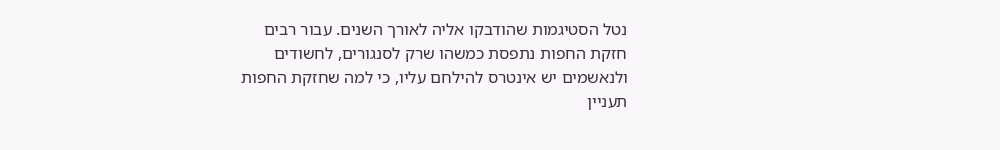נטל הסטיגמות שהודבקו אליה לאורך השנים. עבור רבים חזקת החפות נתפסת כמשהו שרק לסנגורים, לחשודים ולנאשמים יש אינטרס להילחם עליו, כי למה שחזקת החפות תעניין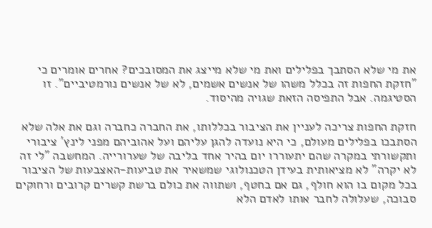את מי שלא הסתבך בפלילים ואת מי שלא מייצג את המסובכים? אחרים אומרים כי "חזקת החפות זה בכלל משהו של אנשים אשמים, לא של אנשים נורמטיביים". זו הסטיגמה. אבל התפיסה הזאת שגויה מהיסוד.

חזקת החפות צריכה לעניין את הציבור בכללותו, את החברה כחברה וגם את אלה שלא הסתבכו בפלילים מעולם, כי היא נועדה להגן עליהם ועל אהוביהם מפני לינץ' ציבורי ותקשורתי במקרה שהם יתעוררו יום בהיר אחד בליבה של שערורייה. המחשבה "לי זה לא יקרה" לא מציאותית בעידן הטכנולוגי שמשאיר את טביעות-האצבעות של הציבור בכל מקום בו הוא חולף, גם אם בחטף, ושתווה את כולם ברשת קשרים קרובים ורחוקים סבוכה, שעלולה לחבר אותו לאדם הלא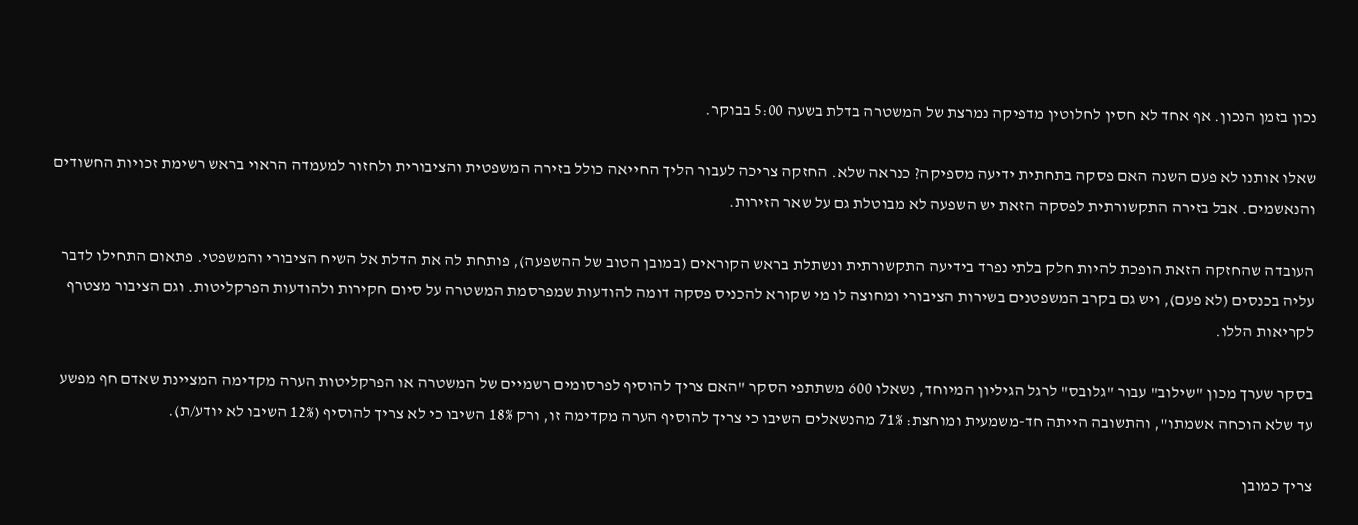נכון בזמן הנכון. אף אחד לא חסין לחלוטין מדפיקה נמרצת של המשטרה בדלת בשעה 5:00 בבוקר.

שאלו אותנו לא פעם השנה האם פסקה בתחתית ידיעה מספיקה? כנראה שלא. החזקה צריכה לעבור הליך החייאה כולל בזירה המשפטית והציבורית ולחזור למעמדה הראוי בראש רשימת זכויות החשודים והנאשמים. אבל בזירה התקשורתית לפסקה הזאת יש השפעה לא מבוטלת גם על שאר הזירות.

העובדה שהחזקה הזאת הופכת להיות חלק בלתי נפרד בידיעה התקשורתית ונשתלת בראש הקוראים (במובן הטוב של ההשפעה), פותחת לה את הדלת אל השיח הציבורי והמשפטי. פתאום התחילו לדבר עליה בכנסים (לא פעם), ויש גם בקרב המשפטנים בשירות הציבורי ומחוצה לו מי שקורא להכניס פסקה דומה להודעות שמפרסמת המשטרה על סיום חקירות ולהודעות הפרקליטות. וגם הציבור מצטרף לקריאות הללו.

בסקר שערך מכון "שילוב" עבור "גלובס" לרגל הגיליון המיוחד, נשאלו 600 משתתפי הסקר "האם צריך להוסיף לפרסומים רשמיים של המשטרה או הפרקליטות הערה מקדימה המציינת שאדם חף מפשע עד שלא הוכחה אשמתו", והתשובה הייתה חד-משמעית ומוחצת: 71% מהנשאלים השיבו כי צריך להוסיף הערה מקדימה זו, ורק 18% השיבו כי לא צריך להוסיף (12% השיבו לא יודע/ת).

צריך כמובן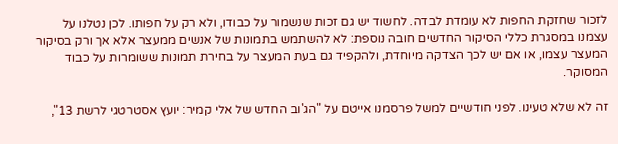לזכור שחזקת החפות לא עומדת לבדה. לחשוד יש גם זכות שנשמור על כבודו, ולא רק על חפותו. לכן נטלנו על עצמנו במסגרת כללי הסיקור החדשים חובה נוספת: לא להשתמש בתמונות של אנשים ממעצר אלא אך ורק בסיקור המעצר עצמו, או אם יש לכך הצדקה מיוחדת, ולהקפיד גם בעת המעצר על בחירת תמונות ששומרות על כבוד המסוקר.

זה לא שלא טעינו. לפני חודשיים למשל פרסמנו אייטם על "הג'וב החדש של אלי קמיר: יועץ אסטרטגי לרשת 13",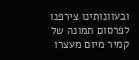ובעוונותינו צירפנו לפרסום תמונה של קמיר מיום מעצרו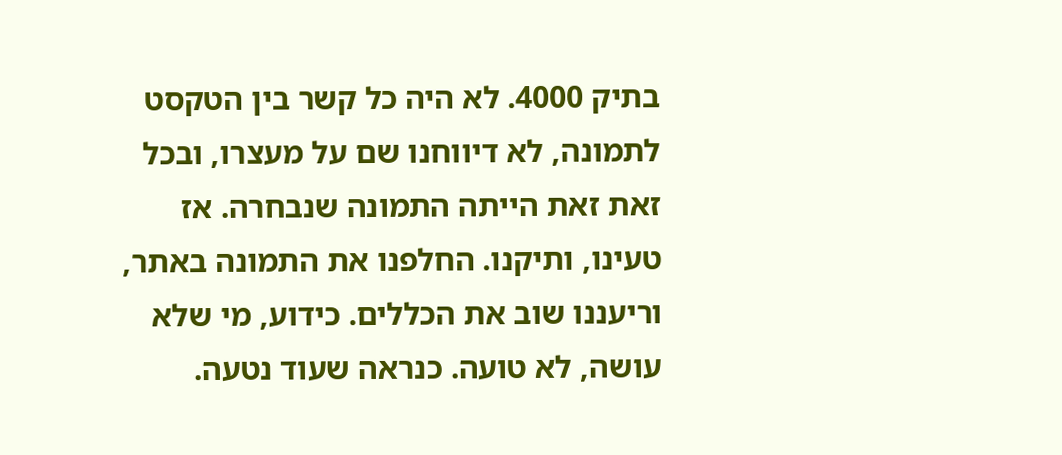בתיק 4000. לא היה כל קשר בין הטקסט לתמונה, לא דיווחנו שם על מעצרו, ובכל זאת זאת הייתה התמונה שנבחרה. אז טעינו, ותיקנו. החלפנו את התמונה באתר, וריעננו שוב את הכללים. כידוע, מי שלא עושה, לא טועה. כנראה שעוד נטעה.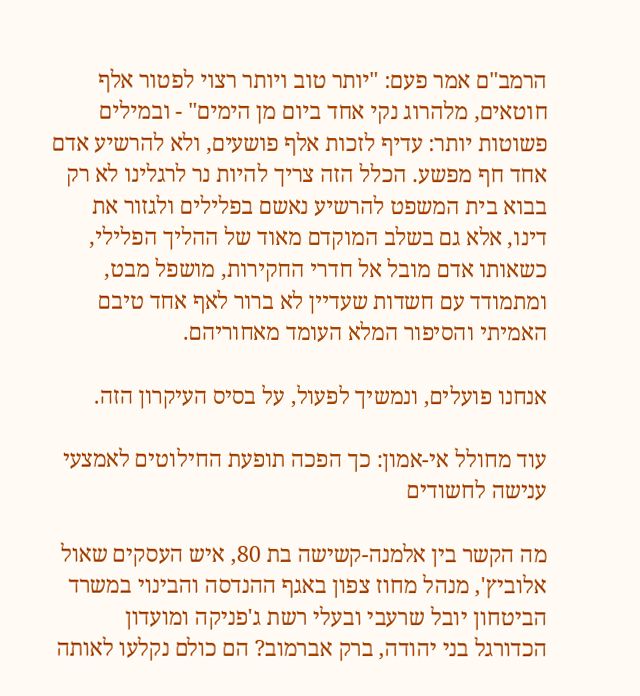הרמב"ם אמר פעם: "יותר טוב ויותר רצוי לפטור אלף חוטאים, מלהרוג נקי אחד ביום מן הימים" - ובמילים פשוטות יותר: עדיף לזכות אלף פושעים, ולא להרשיע אדם אחד חף מפשע. הכלל הזה צריך להיות נר לרגלינו לא רק בבוא בית המשפט להרשיע נאשם בפלילים ולגזור את דינו, אלא גם בשלב המוקדם מאוד של ההליך הפלילי, כשאותו אדם מובל אל חדרי החקירות, מושפל מבט, ומתמודד עם חשדות שעדיין לא ברור לאף אחד טיבם האמיתי והסיפור המלא העומד מאחוריהם.

אנחנו פועלים, ונמשיך לפעול, על בסיס העיקרון הזה.

עוד מחולל אי-אמון: כך הפכה תופעת החילוטים לאמצעי ענישה לחשודים

מה הקשר בין אלמנה-קשישה בת 80, איש העסקים שאול אלוביץ', מנהל מחוז צפון באגף ההנדסה והבינוי במשרד הביטחון יובל שרעבי ובעלי רשת ג'פניקה ומועדון הכדורגל בני יהודה, ברק אברמוב? הם כולם נקלעו לאותה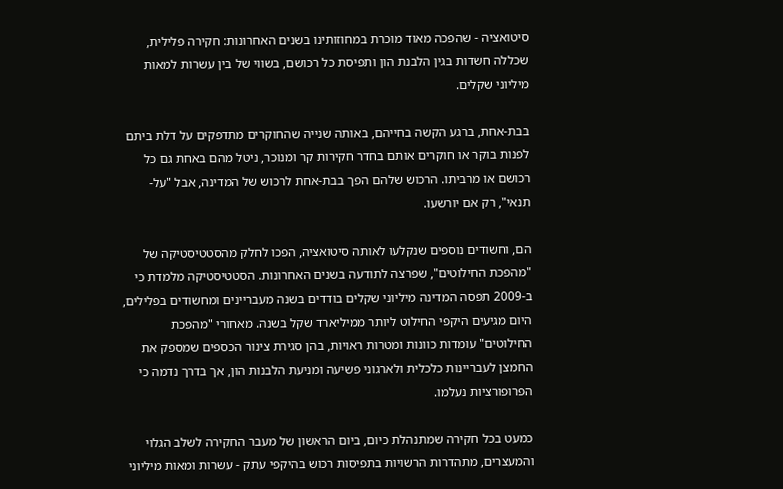סיטואציה - שהפכה מאוד מוכרת במחוזותינו בשנים האחרונות: חקירה פלילית, שכללה חשדות בגין הלבנת הון ותפיסת כל רכושם, בשווי של בין עשרות למאות מיליוני שקלים.

בבת-אחת, ברגע הקשה בחייהם, באותה שנייה שהחוקרים מתדפקים על דלת ביתם לפנות בוקר או חוקרים אותם בחדר חקירות קר ומנוכר, ניטל מהם באחת גם כל רכושם או מרביתו. הרכוש שלהם הפך בבת-אחת לרכוש של המדינה, אבל "על-תנאי", רק אם יורשעו.

הם, וחשודים נוספים שנקלעו לאותה סיטואציה, הפכו לחלק מהסטטיסטיקה של "מהפכת החילוטים", שפרצה לתודעה בשנים האחרונות. הסטטיסטיקה מלמדת כי ב-2009 תפסה המדינה מיליוני שקלים בודדים בשנה מעבריינים ומחשודים בפלילים, היום מגיעים היקפי החילוט ליותר ממיליארד שקל בשנה. מאחורי "מהפכת החילוטים" עומדות כוונות ומטרות ראויות, בהן סגירת צינור הכספים שמספק את החמצן לעבריינות כלכלית ולארגוני פשיעה ומניעת הלבנות הון, אך בדרך נדמה כי הפרופורציות נעלמו.

כמעט בכל חקירה שמתנהלת כיום, ביום הראשון של מעבר החקירה לשלב הגלוי והמעצרים, מתהדרות הרשויות בתפיסות רכוש בהיקפי עתק - עשרות ומאות מיליוני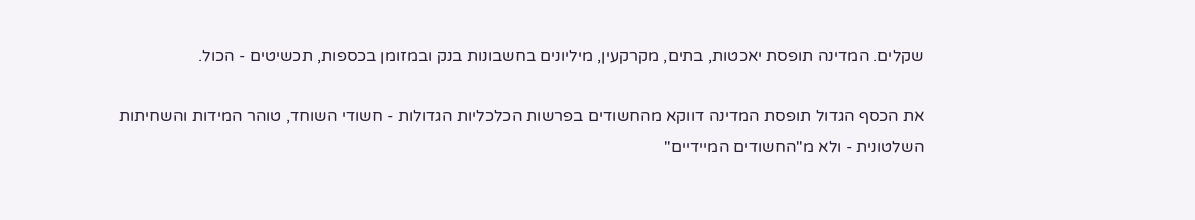שקלים. המדינה תופסת יאכטות, בתים, מקרקעין, מיליונים בחשבונות בנק ובמזומן בכספות, תכשיטים - הכול.

את הכסף הגדול תופסת המדינה דווקא מהחשודים בפרשות הכלכליות הגדולות - חשודי השוחד, טוהר המידות והשחיתות השלטונית - ולא מ"החשודים המיידיים"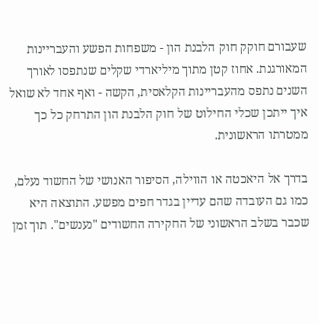שעבורם חוקק חוק הלבנת הון - משפחות הפשע והעבריינות המאורגנת. אחוז קטן מתוך מיליארדי שקלים שנתפסו לאורך השנים נתפס מהעבריינות הקלאסית, הקשה - ואף אחד לא שואל איך ייתכן שכלי החילוט של חוק הלבנת הון התרחק כל כך ממטרתו הראשונית.

בדרך אל היאכטה או הווילה, הסיפור האנושי של החשוד נעלם, כמו גם העובדה שהם עדיין בגדר חפים מפשע. התוצאה היא שכבר בשלב הראשוני של החקירה החשודים "נענשים". תוך זמן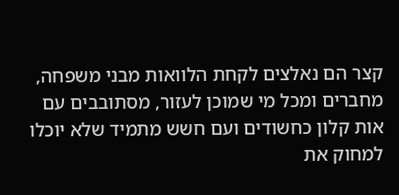קצר הם נאלצים לקחת הלוואות מבני משפחה, מחברים ומכל מי שמוכן לעזור, מסתובבים עם אות קלון כחשודים ועם חשש מתמיד שלא יוכלו למחוק את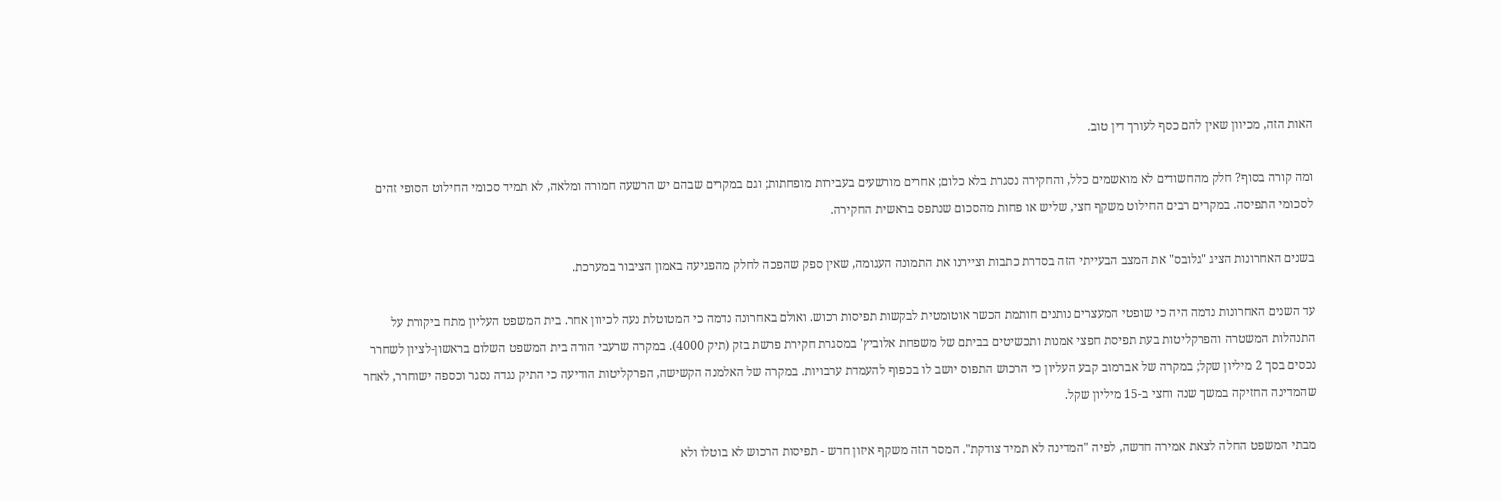האות הזה, מכיוון שאין להם כסף לעורך דין טוב.

ומה קורה בסוף? חלק מהחשודים לא מואשמים כלל, והחקירה נסגרת בלא כלום; אחרים מורשעים בעבירות מופחתות; וגם במקרים שבהם יש הרשעה חמורה ומלאה, לא תמיד סכומי החילוט הסופי זהים לסכומי התפיסה. במקרים רבים החילוט משקף חצי, שליש או פחות מהסכום שנתפס בראשית החקירה.

בשנים האחרונות הציג "גלובס" את המצב הבעייתי הזה בסדרת כתבות וציירנו את התמונה העגומה, שאין ספק שהפכה לחלק מהפגיעה באמון הציבור במערכת.

עד השנים האחרונות נדמה היה כי שופטי המעצרים נותנים חותמת הכשר אוטומטית לבקשות תפיסות רכוש. ואולם באחרונה נדמה כי המטוטלת נעה לכיוון אחר. בית המשפט העליון מתח ביקורת על התנהלות המשטרה והפרקליטות בעת תפיסת חפצי אמנות ותכשיטים בביתם של משפחת אלוביץ' במסגרת חקירת פרשת בזק (תיק 4000). במקרה שרעבי הורה בית המשפט השלום בראשון-לציון לשחרר נכסים בסך 2 מיליון שקל; במקרה של אברמוב קבע העליון כי הרכוש התפוס יושב לו בכפוף להעמדת ערבויות. במקרה של האלמנה הקשישה, הפרקליטות הודיעה כי התיק נגדה נסגר וכספה ישוחרר, לאחר שהמדינה החזיקה במשך שנה וחצי ב-15 מיליון שקל.

מבתי המשפט החלה לצאת אמירה חדשה, לפיה "המדינה לא תמיד צודקת". המסר הזה משקף איזון חדש - תפיסות הרכוש לא בוטלו ולא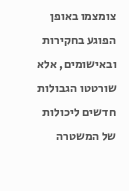צומצמו באופן הפוגע בחקירות ובאישומים, אלא שורטטו הגבולות חדשים ליכולות של המשטרה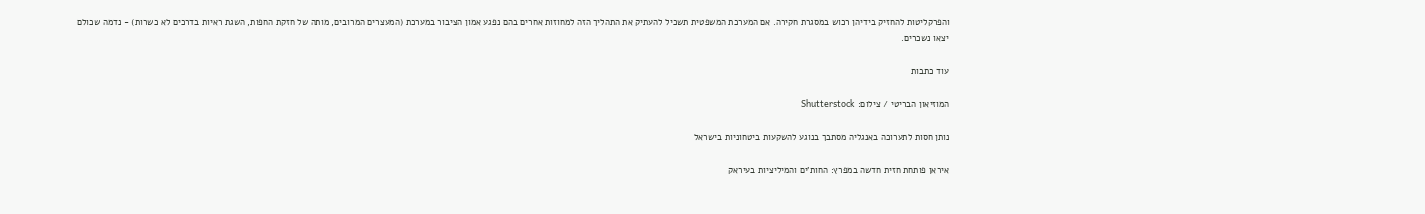והפרקליטות להחזיק בידיהן רכוש במסגרת חקירה. אם המערכת המשפטית תשכיל להעתיק את התהליך הזה למחוזות אחרים בהם נפגע אמון הציבור במערכת (המעצרים המרובים, מותה של חזקת החפות, השגת ראיות בדרכים לא כשרות) - נדמה שכולם יצאו נשכרים.

עוד כתבות

המוזיאון הבריטי / צילום: Shutterstock

נותן חסות לתערוכה באנגליה מסתבך בנוגע להשקעות ביטחוניות בישראל

איראן פותחת חזית חדשה במפרץ: החות'ים והמיליציות בעיראק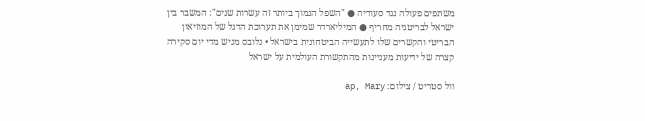משתפים פעולה נגד סעודיה ● "השפל הנמוך ביותר זה עשרות שנים": המשבר בין ישראל לבריטניה מחריף ● המיליארדר שמימן את תערוכת הדגל של המוזיאון הבריטי והקשרים שלו לתעשייה הביטחונית בישראל • גלובס מגיש מדי יום סקירה קצרה של ידיעות מעניינות מהתקשורת העולמית על ישראל

וול סטריט / צילום: ap, Mary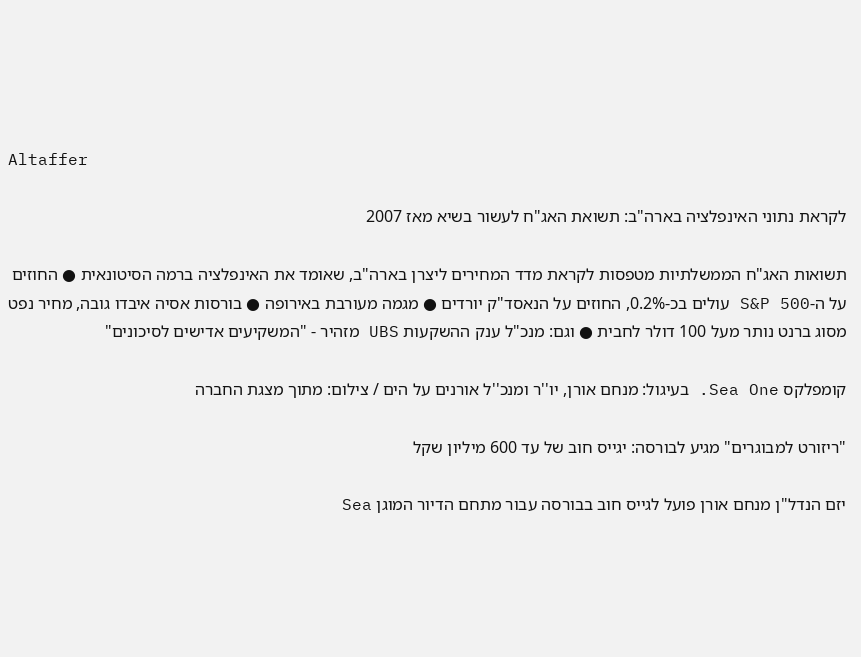Altaffer

לקראת נתוני האינפלציה בארה"ב: תשואת האג"ח לעשור בשיא מאז 2007

תשואות האג"ח הממשלתיות מטפסות לקראת מדד המחירים ליצרן בארה"ב, שאומד את האינפלציה ברמה הסיטונאית ● החוזים על ה-S&P 500 עולים בכ-0.2%, החוזים על הנאסד"ק יורדים ● מגמה מעורבת באירופה ● בורסות אסיה איבדו גובה, מחיר נפט מסוג ברנט נותר מעל 100 דולר לחבית ● וגם: מנכ"ל ענק ההשקעות UBS מזהיר - "המשקיעים אדישים לסיכונים"

קומפלקס Sea One. בעיגול: מנחם אורן, יו''ר ומנכ''ל אורנים על הים / צילום: מתוך מצגת החברה

"ריזורט למבוגרים" מגיע לבורסה: יגייס חוב של עד 600 מיליון שקל

יזם הנדל"ן מנחם אורן פועל לגייס חוב בבורסה עבור מתחם הדיור המוגן Sea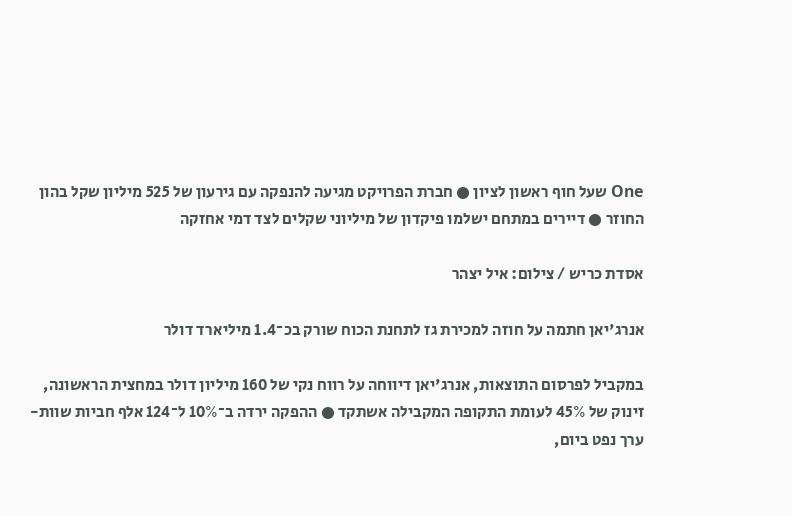One שעל חוף ראשון לציון ● חברת הפרויקט מגיעה להנפקה עם גירעון של 525 מיליון שקל בהון החוזר ● דיירים במתחם ישלמו פיקדון של מיליוני שקלים לצד דמי אחזקה

אסדת כריש / צילום: איל יצהר

אנרג'יאן חתמה על חוזה למכירת גז לתחנת הכוח שורק בכ־1.4 מיליארד דולר

במקביל לפרסום התוצאות, אנרג'יאן דיווחה על רווח נקי של 160 מיליון דולר במחצית הראשונה, זינוק של 45% לעומת התקופה המקבילה אשתקד ● ההפקה ירדה ב־10% ל־124 אלף חביות שוות-ערך נפט ביום,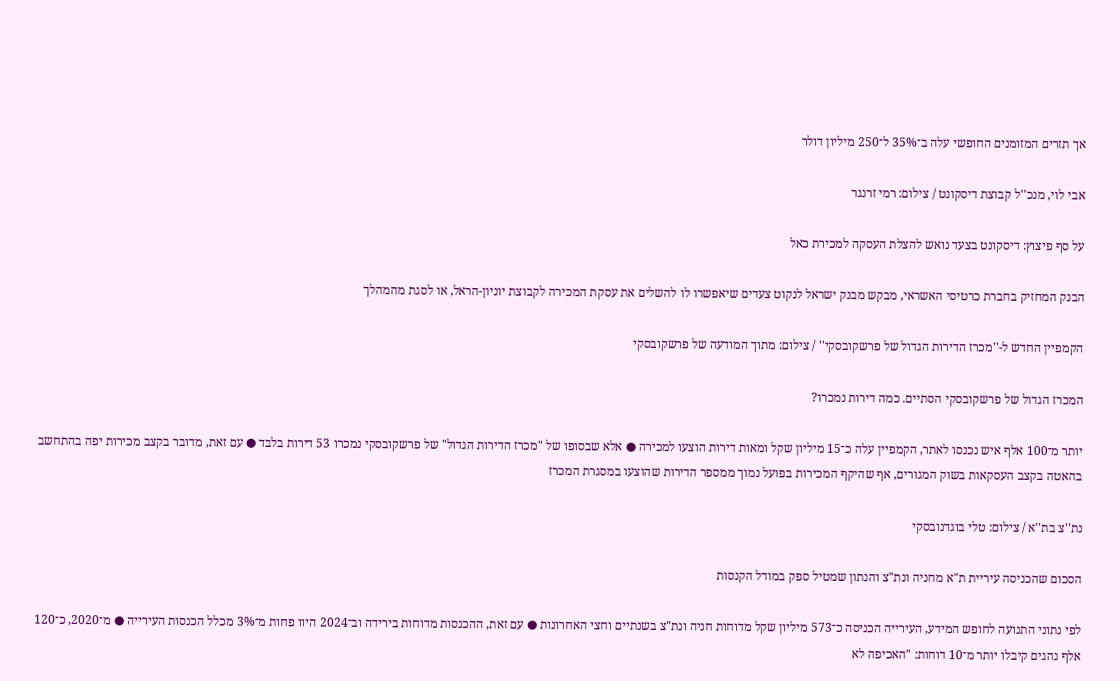אך תזרים המזומנים החופשי עלה ב־35% ל־250 מיליון דולר

אבי לוי, מנכ''ל קבוצת דיסקונט / צילום: רמי זרנגר

על סף פיצוץ: דיסקונט בצעד נואש להצלת העסקה למכירת כאל

הבנק המחזיק בחברת כרטיסי האשראי, מבקש מבנק ישראל לנקוט צעדים שיאפשרו לו להשלים את עסקת המכירה לקבוצת יוניון-הראל, או לסגת מהמהלך

הקמפיין החדש ל-''מכרז הדירות הגדול של פרשקובסקי'' / צילום: מתוך המודעה של פרשקובסקי

המכרז הגדול של פרשקובסקי הסתיים. כמה דירות נמכרו?

יותר מ־100 אלף איש נכנסו לאתר, הקמפיין עלה כ־15 מיליון שקל ומאות דירות הוצעו למכירה ● אלא שבסופו של "מכרז הדירות הגדול" של פרשקובסקי נמכרו 53 דירות בלבד ● עם זאת, מדובר בקצב מכירות יפה בהתחשב בהאטה בקצב העסקאות בשוק המגורים, אף שהיקף המכירות בפועל נמוך ממספר הדירות שהוצעו במסגרת המכרז

נת''צ בת''א / צילום: טלי בוגדנובסקי

הסכום שהכניסה עיריית ת"א מחניה ונת"צ והנתון שמטיל ספק במודל הקנסות

לפי נתוני התנועה לחופש המידע, העירייה הכניסה כ־573 מיליון שקל מדוחות חניה ונת"צ בשנתיים וחצי האחרונות ● עם זאת, ההכנסות מדוחות בירידה וב־2024 היוו פחות מ־3% מכלל הכנסות העירייה ● מ־2020, כ־120 אלף נהגים קיבלו יותר מ־10 דוחות: "האכיפה לא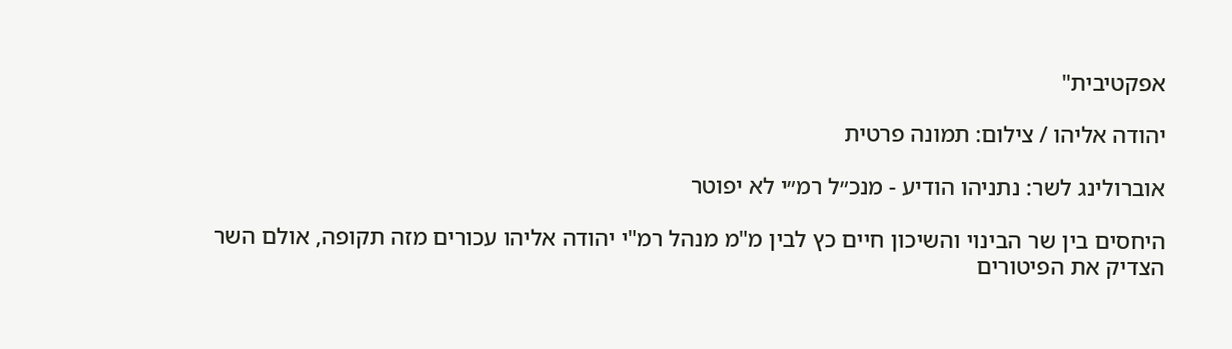אפקטיבית"

יהודה אליהו / צילום: תמונה פרטית

אוברולינג לשר: נתניהו הודיע - מנכ״ל רמ״י לא יפוטר

היחסים בין שר הבינוי והשיכון חיים כץ לבין מ"מ מנהל רמ"י יהודה אליהו עכורים מזה תקופה, אולם השר הצדיק את הפיטורים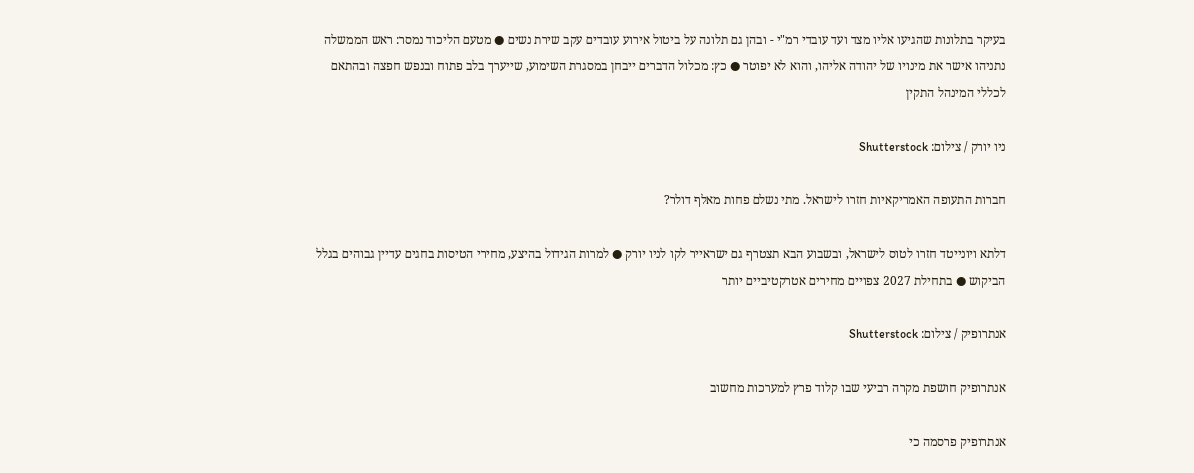בעיקר בתלונות שהגיעו אליו מצד ועד עובדי רמ"י - ובהן גם תלונה על ביטול אירוע עובדים עקב שירת נשים ● מטעם הליכוד נמסר: ראש הממשלה נתניהו אישר את מינויו של יהודה אליהו, והוא לא יפוטר ● כץ: מכלול הדברים ייבחן במסגרת השימוע, שייערך בלב פתוח ובנפש חפצה ובהתאם לכללי המינהל התקין

ניו יורק / צילום: Shutterstock

חברות התעופה האמריקאיות חזרו לישראל. מתי נשלם פחות מאלף דולר?

דלתא ויונייטד חזרו לטוס לישראל, ובשבוע הבא תצטרף גם ישראייר לקו לניו יורק ● למרות הגידול בהיצע, מחירי הטיסות בחגים עדיין גבוהים בגלל הביקוש ● בתחילת 2027 צפויים מחירים אטרקטיביים יותר

אנתרופיק / צילום: Shutterstock

אנתרופיק חושפת מקרה רביעי שבו קלוד פרץ למערכות מחשוב

אנתרופיק פרסמה כי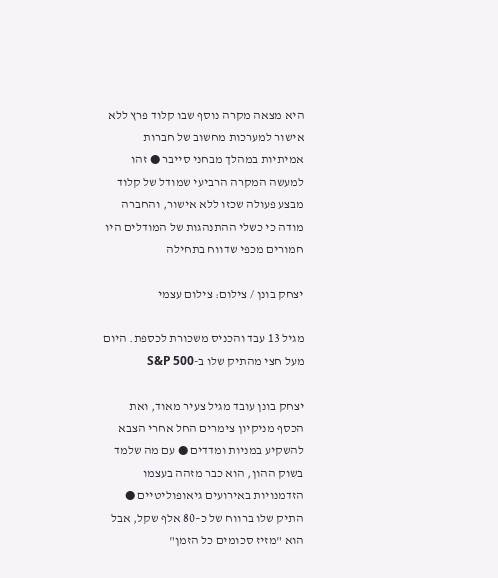היא מצאה מקרה נוסף שבו קלוד פרץ ללא אישור למערכות מחשוב של חברות אמיתיות במהלך מבחני סייבר ● זהו למעשה המקרה הרביעי שמודל של קלוד מבצע פעולה שכזו ללא אישור, והחברה מודה כי כשלי ההתנהגות של המודלים היו חמורים מכפי שדווח בתחילה

יצחק בונן / צילום: צילום עצמי

מגיל 13 עבד והכניס משכורת לכספת. היום מעל חצי מהתיק שלו ב-S&P 500

יצחק בונן עובד מגיל צעיר מאוד, ואת הכסף מניקיון צימרים החל אחרי הצבא להשקיע במניות ומדדים ● עם מה שלמד בשוק ההון, הוא כבר מזהה בעצמו הזדמנויות באירועים גיאופוליטיים ● התיק שלו ברווח של כ–80 אלף שקל, אבל הוא "מזיז סכומים כל הזמן"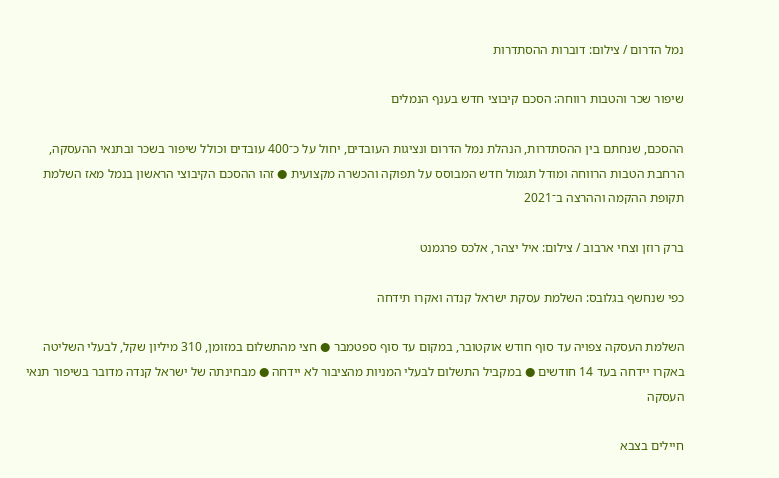נמל הדרום / צילום: דוברות ההסתדרות

שיפור שכר והטבות רווחה: הסכם קיבוצי חדש בענף הנמלים

ההסכם, שנחתם בין ההסתדרות, הנהלת נמל הדרום ונציגות העובדים, יחול על כ־400 עובדים וכולל שיפור בשכר ובתנאי ההעסקה, הרחבת הטבות הרווחה ומודל תגמול חדש המבוסס על תפוקה והכשרה מקצועית ● זהו ההסכם הקיבוצי הראשון בנמל מאז השלמת תקופת ההקמה וההרצה ב־2021

ברק רוזן וצחי ארבוב / צילום: איל יצהר, אלכס פרגמנט

כפי שנחשף בגלובס: השלמת עסקת ישראל קנדה ואקרו תידחה

השלמת העסקה צפויה עד סוף חודש אוקטובר, במקום עד סוף ספטמבר ● חצי מהתשלום במזומן, 310 מיליון שקל, לבעלי השליטה באקרו יידחה בעד 14 חודשים ● במקביל התשלום לבעלי המניות מהציבור לא יידחה ● מבחינתה של ישראל קנדה מדובר בשיפור תנאי העסקה

חיילים בצבא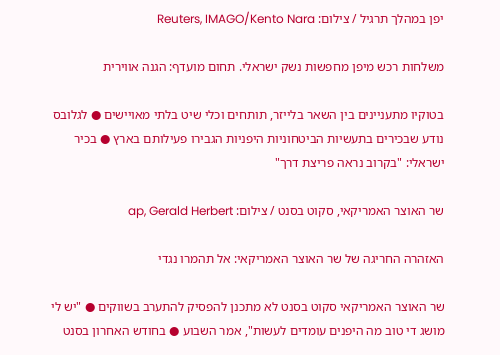יפן במהלך תרגיל / צילום: Reuters, IMAGO/Kento Nara

משלחות רכש מיפן מחפשות נשק ישראלי. תחום מועדף: הגנה אווירית

בטוקיו מתעניינים בין השאר בלייזר, תותחים וכלי שיט בלתי מאויישים ● לגלובס נודע שבכירים בתעשיות הביטחוניות היפניות הגבירו פעילותם בארץ ● בכיר ישראלי: "בקרוב נראה פריצת דרך"

שר האוצר האמריקאי, סקוט בסנט / צילום: ap, Gerald Herbert

האזהרה החריגה של שר האוצר האמריקאי: אל תהמרו נגדי

שר האוצר האמריקאי סקוט בסנט לא מתכנן להפסיק להתערב בשווקים ● "יש לי מושג די טוב מה היפנים עומדים לעשות", אמר השבוע ● בחודש האחרון בסנט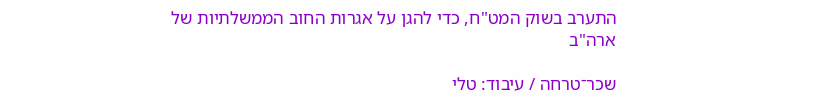התערב בשוק המט"ח, כדי להגן על אגרות החוב הממשלתיות של ארה"ב

שכר־טרחה / עיבוד: טלי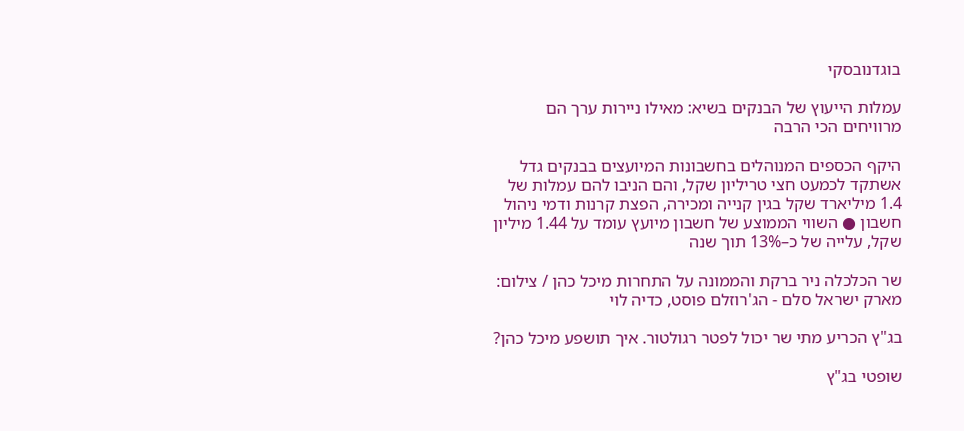בוגדנובסקי

עמלות הייעוץ של הבנקים בשיא: מאילו ניירות ערך הם מרוויחים הכי הרבה

היקף הכספים המנוהלים בחשבונות המיועצים בבנקים גדל אשתקד לכמעט חצי טריליון שקל, והם הניבו להם עמלות של 1.4 מיליארד שקל בגין קנייה ומכירה, הפצת קרנות ודמי ניהול חשבון ● השווי הממוצע של חשבון מיועץ עומד על 1.44 מיליון שקל, עלייה של כ–13% תוך שנה

שר הכלכלה ניר ברקת והממונה על התחרות מיכל כהן / צילום: מארק ישראל סלם - הג'רוזלם פוסט, כדיה לוי

בג"ץ הכריע מתי שר יכול לפטר רגולטור. איך תושפע מיכל כהן?

שופטי בג"ץ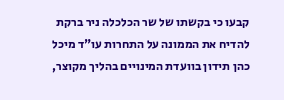קבעו כי בקשתו של שר הכלכלה ניר ברקת להדיח את הממונה על התחרות עו"ד מיכל כהן תידון בוועדת המינויים בהליך מקוצר,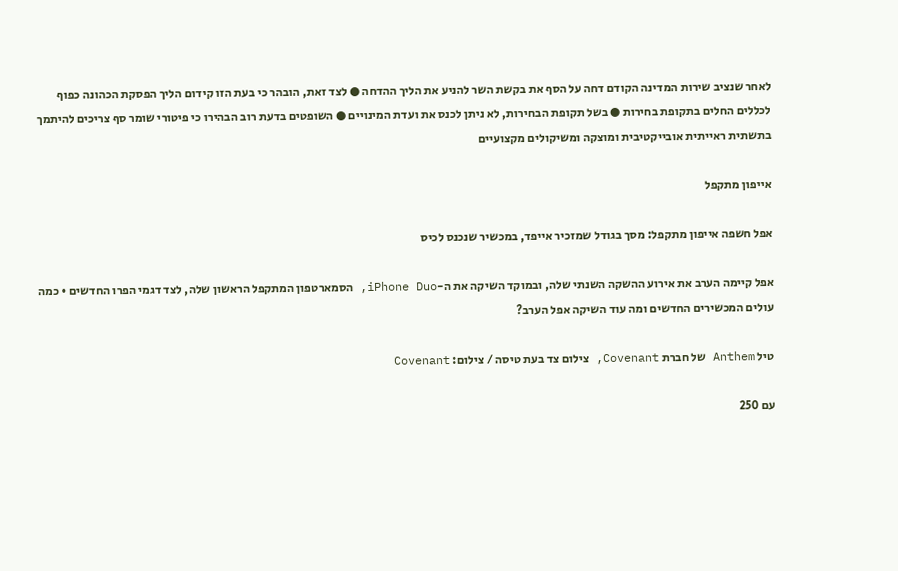לאחר שנציב שירות המדינה הקודם דחה על הסף את בקשת השר להניע את הליך ההדחה ● לצד זאת, הובהר כי בעת הזו קידום הליך הפסקת הכהונה כפוף לכללים החלים בתקופת בחירות ● בשל תקופת הבחירות, לא ניתן לכנס את ועדת המינויים ● השופטים בדעת רוב הבהירו כי פיטורי שומר סף צריכים להיתמך בתשתית ראייתית אובייקטיבית ומוצקה ומשיקולים מקצועיים

אייפון מתקפל

אפל חשפה אייפון מתקפל: מסך בגודל שמזכיר אייפד, במכשיר שנכנס לכיס

אפל קיימה הערב את אירוע ההשקה השנתי שלה, ובמוקד השיקה את ה-iPhone Duo, הסמארטפון המתקפל הראשון שלה, לצד דגמי הפרו החדשים • כמה עולים המכשירים החדשים ומה עוד השיקה אפל הערב?

טיל Anthem של חברת Covenant, צילום צד בעת טיסה / צילום: Covenant

עם 250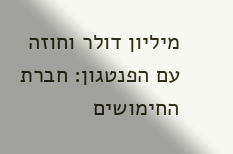מיליון דולר וחוזה עם הפנטגון: חברת החימושים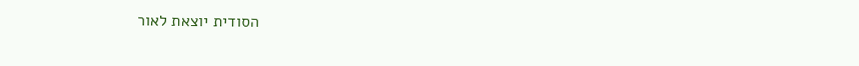הסודית יוצאת לאור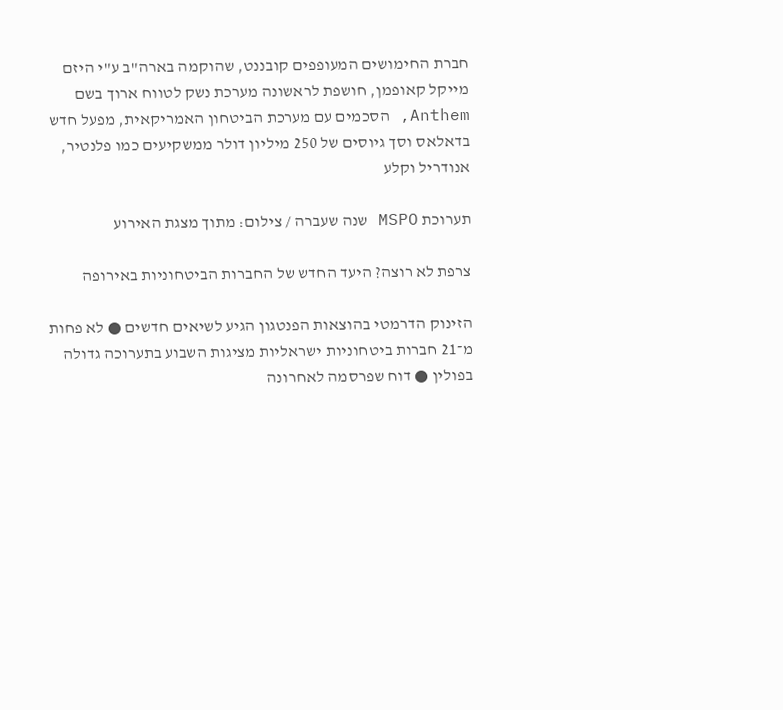חברת החימושים המעופפים קובננט, שהוקמה בארה"ב ע"י היזם מייקל קאופמן, חושפת לראשונה מערכת נשק לטווח ארוך בשם Anthem, הסכמים עם מערכת הביטחון האמריקאית, מפעל חדש בדאלאס וסך גיוסים של 250 מיליון דולר ממשקיעים כמו פלנטיר, אנודריל וקלע

תערוכת MSPO שנה שעברה / צילום: מתוך מצגת האירוע

צרפת לא רוצה? היעד החדש של החברות הביטחוניות באירופה

הזינוק הדרמטי בהוצאות הפנטגון הגיע לשיאים חדשים ● לא פחות מ־21 חברות ביטחוניות ישראליות מציגות השבוע בתערוכה גדולה בפולין ● דוח שפרסמה לאחרונה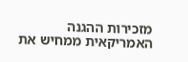מזכירות ההגנה האמריקאית ממחיש את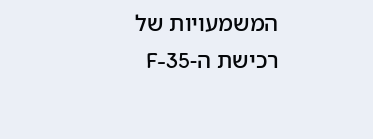המשמעויות של רכישת ה-F-35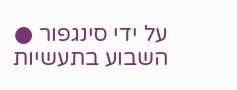על ידי סינגפור ● השבוע בתעשיות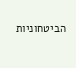הביטחוניות